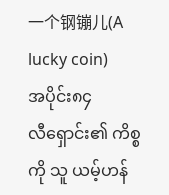一个钢镚儿(A lucky coin)
အပိုင်း၈၄
လီရှောင်း၏ ကိစ္စကို သူ ယမ့်ဟန်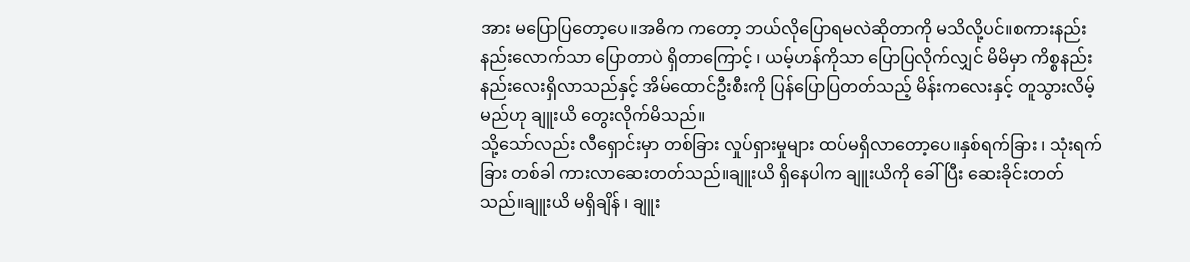အား မပြောပြတော့ပေ။အဓိက ကတော့ ဘယ်လိုပြောရမလဲဆိုတာကို မသိလို့ပင်။စကားနည်းနည်းလောက်သာ ပြောတာပဲ ရှိတာကြောင့် ၊ ယမ့်ဟန်ကိုသာ ပြောပြလိုက်လျှင် မိမိမှာ ကိစ္စနည်းနည်းလေးရှိလာသည်နှင့် အိမ်ထောင်ဦးစီးကို ပြန်ပြောပြတတ်သည့် မိန်းကလေးနှင့် တူသွားလိမ့်မည်ဟု ချူးယိ တွေးလိုက်မိသည်။
သို့သော်လည်း လီရှောင်းမှာ တစ်ခြား လှုပ်ရှားမှုများ ထပ်မရှိလာတော့ပေ။နှစ်ရက်ခြား ၊ သုံးရက်ခြား တစ်ခါ ကားလာဆေးတတ်သည်။ချူးယိ ရှိနေပါက ချူးယိကို ခေါ်ပြီး ဆေးခိုင်းတတ်သည်။ချူးယိ မရှိချိန် ၊ ချူး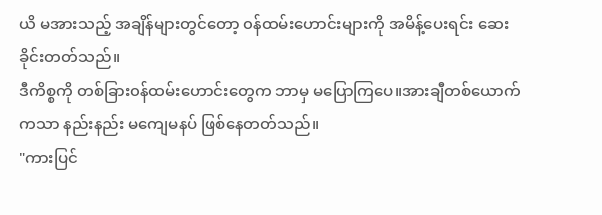ယိ မအားသည့် အချိန်များတွင်တော့ ၀န်ထမ်းဟောင်းများကို အမိန့်ပေးရင်း ဆေးခိုင်းတတ်သည်။
ဒီကိစ္စကို တစ်ခြား၀န်ထမ်းဟောင်းတွေက ဘာမှ မပြောကြပေ။အားချီတစ်ယောက်ကသာ နည်းနည်း မကျေမနပ် ဖြစ်နေတတ်သည်။
"ကားပြင်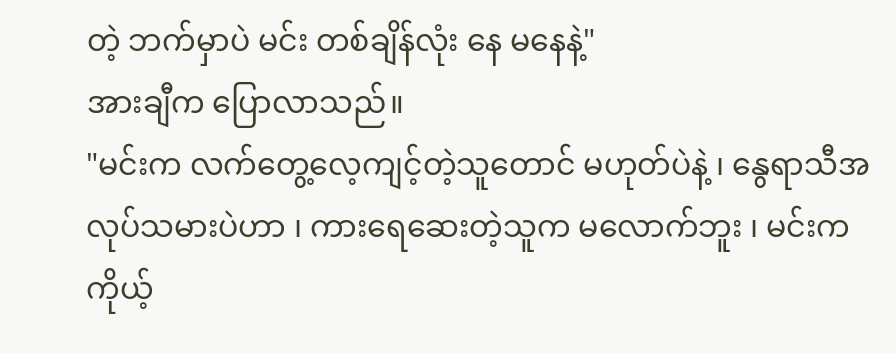တဲ့ ဘက်မှာပဲ မင်း တစ်ချိန်လုံး နေ မနေနဲ့"
အားချီက ပြောလာသည်။
"မင်းက လက်တွေ့လေ့ကျင့်တဲ့သူတောင် မဟုတ်ပဲနဲ့ ၊ နွေရာသီအလုပ်သမားပဲဟာ ၊ ကားရေဆေးတဲ့သူက မလောက်ဘူး ၊ မင်းက ကိုယ့်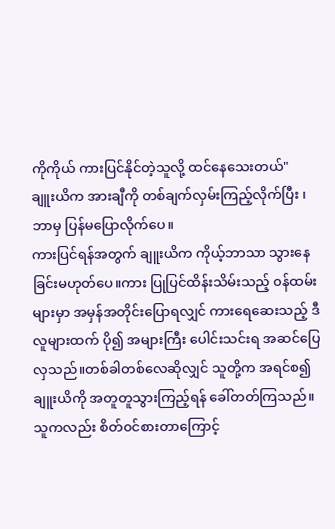ကိုကိုယ် ကားပြင်နိုင်တဲ့သူလို့ ထင်နေသေးတယ်"
ချူးယိက အားချီကို တစ်ချက်လှမ်းကြည့်လိုက်ပြီး ၊ ဘာမှ ပြန်မပြောလိုက်ပေ။
ကားပြင်ရန်အတွက် ချူးယိက ကိုယ့်ဘာသာ သွားနေခြင်းမဟုတ်ပေ။ကား ပြုပြင်ထိန်းသိမ်းသည့် ၀န်ထမ်းများမှာ အမှန်အတိုင်းပြောရလျှင် ကားရေဆေးသည့် ဒီလူများထက် ပို၍ အများကြီး ပေါင်းသင်းရ အဆင်ပြေလှသည်။တစ်ခါတစ်လေဆိုလျှင် သူတို့က အရင်စ၍ ချူးယိကို အတူတူသွားကြည့်ရန် ခေါ်တတ်ကြသည်။သူကလည်း စိတ်၀င်စားတာကြောင့်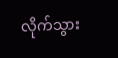လိုက်သွား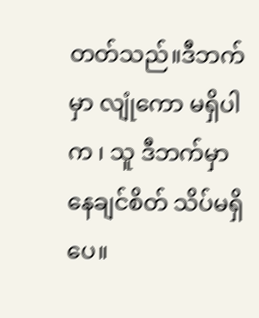တတ်သည်။ဒီဘက်မှာ လျုံကော မရှိပါက ၊ သူ ဒီဘက်မှာ နေချင်စိတ် သိပ်မရှိပေ။